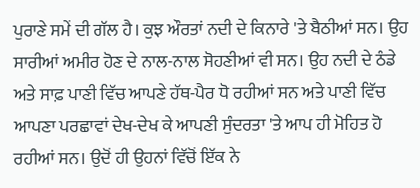ਪੁਰਾਣੇ ਸਮੇਂ ਦੀ ਗੱਲ ਹੈ। ਕੁਝ ਔਰਤਾਂ ਨਦੀ ਦੇ ਕਿਨਾਰੇ 'ਤੇ ਬੈਠੀਆਂ ਸਨ। ਉਹ ਸਾਰੀਆਂ ਅਮੀਰ ਹੋਣ ਦੇ ਨਾਲ-ਨਾਲ ਸੋਹਣੀਆਂ ਵੀ ਸਨ। ਉਹ ਨਦੀ ਦੇ ਠੰਡੇ ਅਤੇ ਸਾਫ਼ ਪਾਣੀ ਵਿੱਚ ਆਪਣੇ ਹੱਥ-ਪੈਰ ਧੋ ਰਹੀਆਂ ਸਨ ਅਤੇ ਪਾਣੀ ਵਿੱਚ ਆਪਣਾ ਪਰਛਾਵਾਂ ਦੇਖ-ਦੇਖ ਕੇ ਆਪਣੀ ਸੁੰਦਰਤਾ 'ਤੇ ਆਪ ਹੀ ਮੋਹਿਤ ਹੋ ਰਹੀਆਂ ਸਨ। ਉਦੋਂ ਹੀ ਉਹਨਾਂ ਵਿੱਚੋਂ ਇੱਕ ਨੇ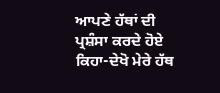ਆਪਣੇ ਹੱਥਾਂ ਦੀ ਪ੍ਰਸ਼ੰਸਾ ਕਰਦੇ ਹੋਏ ਕਿਹਾ-ਦੇਖੋ ਮੇਰੇ ਹੱਥ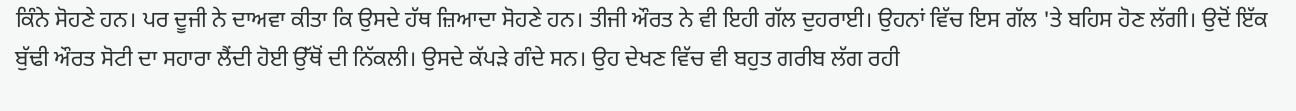ਕਿੰਨੇ ਸੋਹਣੇ ਹਨ। ਪਰ ਦੂਜੀ ਨੇ ਦਾਅਵਾ ਕੀਤਾ ਕਿ ਉਸਦੇ ਹੱਥ ਜ਼ਿਆਦਾ ਸੋਹਣੇ ਹਨ। ਤੀਜੀ ਔਰਤ ਨੇ ਵੀ ਇਹੀ ਗੱਲ ਦੁਹਰਾਈ। ਉਹਨਾਂ ਵਿੱਚ ਇਸ ਗੱਲ 'ਤੇ ਬਹਿਸ ਹੋਣ ਲੱਗੀ। ਉਦੋਂ ਇੱਕ ਬੁੱਢੀ ਔਰਤ ਸੋਟੀ ਦਾ ਸਹਾਰਾ ਲੈਂਦੀ ਹੋਈ ਉੱਥੋਂ ਦੀ ਨਿੱਕਲੀ। ਉਸਦੇ ਕੱਪੜੇ ਗੰਦੇ ਸਨ। ਉਹ ਦੇਖਣ ਵਿੱਚ ਵੀ ਬਹੁਤ ਗਰੀਬ ਲੱਗ ਰਹੀ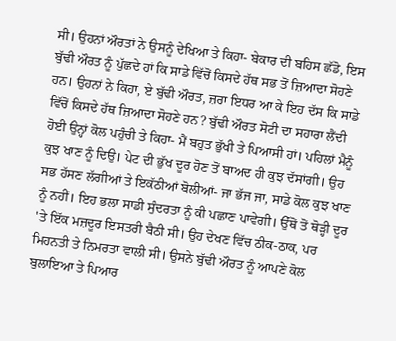ਸੀ। ਉਹਨਾਂ ਔਰਤਾਂ ਨੇ ਉਸਨੂੰ ਦੇਖਿਆ ਤੇ ਕਿਹਾ- ਬੇਕਾਰ ਦੀ ਬਹਿਸ ਛੱਡੋ, ਇਸ ਬੁੱਢੀ ਔਰਤ ਨੂੰ ਪੁੱਛਦੇ ਹਾਂ ਕਿ ਸਾਡੇ ਵਿੱਚੋਂ ਕਿਸਦੇ ਹੱਥ ਸਭ ਤੋਂ ਜ਼ਿਆਦਾ ਸੋਹਣੇ ਹਨ। ਉਹਨਾਂ ਨੇ ਕਿਹਾ, ਏ ਬੁੱਢੀ ਔਰਤ, ਜ਼ਰਾ ਇਧਰ ਆ ਕੇ ਇਹ ਦੱਸ ਕਿ ਸਾਡੇ ਵਿੱਚੋਂ ਕਿਸਦੇ ਹੱਥ ਜ਼ਿਆਦਾ ਸੋਹਣੇ ਹਨ? ਬੁੱਢੀ ਔਰਤ ਸੋਟੀ ਦਾ ਸਹਾਰਾ ਲੈਂਦੀ ਹੋਈ ਉਨ੍ਹਾਂ ਕੋਲ ਪਹੁੰਚੀ ਤੇ ਕਿਹਾ- ਮੈਂ ਬਹੁਤ ਭੁੱਖੀ ਤੇ ਪਿਆਸੀ ਹਾਂ। ਪਹਿਲਾਂ ਮੈਨੂੰ ਕੁਝ ਖਾਣ ਨੂੰ ਦਿਉ। ਪੇਟ ਦੀ ਭੁੱਖ ਦੂਰ ਹੋਣ ਤੋਂ ਬਾਅਦ ਹੀ ਕੁਝ ਦੱਸਾਂਗੀ। ਉਹ ਸਭ ਹੱਸਣ ਲੱਗੀਆਂ ਤੇ ਇਕੱਠੀਆਂ ਬੋਲੀਆਂ- ਜਾ ਭੱਜ ਜਾ, ਸਾਡੇ ਕੋਲ ਕੁਝ ਖਾਣ ਨੂੰ ਨਹੀਂ। ਇਹ ਭਲਾ ਸਾਡੀ ਸੁੰਦਰਤਾ ਨੂੰ ਕੀ ਪਛਾਣ ਪਾਵੇਗੀ। ਉੱਥੋਂ ਤੋਂ ਥੋੜ੍ਹੀ ਦੂਰ 'ਤੇ ਇੱਕ ਮਜ਼ਦੂਰ ਇਸਤਰੀ ਬੈਠੀ ਸੀ। ਉਹ ਦੇਖਣ ਵਿੱਚ ਠੀਕ-ਠਾਕ, ਪਰ ਮਿਹਨਤੀ ਤੇ ਨਿਮਰਤਾ ਵਾਲੀ ਸੀ। ਉਸਨੇ ਬੁੱਢੀ ਔਰਤ ਨੂੰ ਆਪਣੇ ਕੋਲ ਬੁਲਾਇਆ ਤੇ ਪਿਆਰ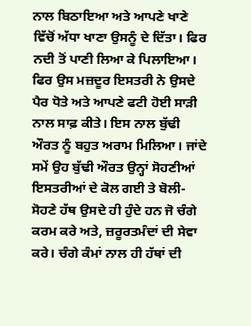ਨਾਲ ਬਿਠਾਇਆ ਅਤੇ ਆਪਣੇ ਖਾਣੇ ਵਿੱਚੋਂ ਅੱਧਾ ਖਾਣਾ ਉਸਨੂੰ ਦੇ ਦਿੱਤਾ। ਫਿਰ ਨਦੀ ਤੋਂ ਪਾਣੀ ਲਿਆ ਕੇ ਪਿਲਾਇਆ। ਫਿਰ ਉਸ ਮਜ਼ਦੂਰ ਇਸਤਰੀ ਨੇ ਉਸਦੇ ਪੈਰ ਧੋਤੇ ਅਤੇ ਆਪਣੇ ਫਟੀ ਹੋਈ ਸਾੜੀ ਨਾਲ ਸਾਫ਼ ਕੀਤੇ। ਇਸ ਨਾਲ ਬੁੱਢੀ ਔਰਤ ਨੂੰ ਬਹੁਤ ਅਰਾਮ ਮਿਲਿਆ। ਜਾਂਦੇ ਸਮੇਂ ਉਹ ਬੁੱਢੀ ਔਰਤ ਉਨ੍ਹਾਂ ਸੋਹਣੀਆਂ ਇਸਤਰੀਆਂ ਦੇ ਕੋਲ ਗਈ ਤੇ ਬੋਲੀ-ਸੋਹਣੇ ਹੱਥ ਉਸਦੇ ਹੀ ਹੁੰਦੇ ਹਨ ਜੋ ਚੰਗੇ ਕਰਮ ਕਰੇ ਅਤੇ, ਜ਼ਰੂਰਤਮੰਦਾਂ ਦੀ ਸੇਵਾ ਕਰੇ। ਚੰਗੇ ਕੰਮਾਂ ਨਾਲ ਹੀ ਹੱਥਾਂ ਦੀ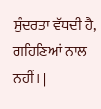ਸੁੰਦਰਤਾ ਵੱਧਦੀ ਹੈ, ਗਹਿਣਿਆਂ ਨਾਲ ਨਹੀਂ। |